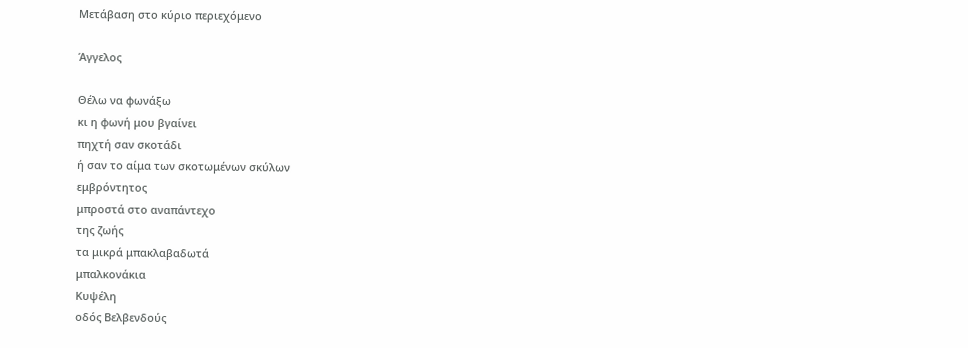Μετάβαση στο κύριο περιεχόμενο

Άγγελος

Θέλω να φωνάξω
κι η φωνή μου βγαίνει
πηχτή σαν σκοτάδι
ή σαν το αίμα των σκοτωμένων σκύλων
εμβρόντητος
μπροστά στο αναπάντεχο
της ζωής
τα μικρά μπακλαβαδωτά
μπαλκονάκια
Κυψέλη
οδός Βελβενδούς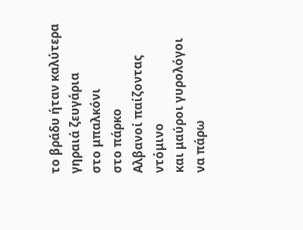το βράδυ ήταν καλύτερα
γηραιά ζευγάρια
στο μπαλκόνι
στο πάρκο
Αλβανοί παίζοντας ντόμινο
και μαύροι γυρολόγοι
να πάρω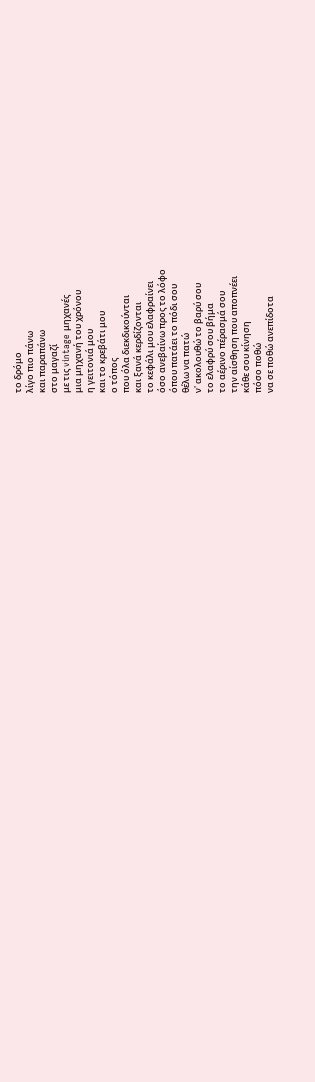το δρόμο
λίγο πιο πάνω
και παραπάνω
στο μαγαζί
με τις vintage μηχανές
μια μηχανή του χρόνου
η γειτονιά μου
και το κρεβάτι μου
ο τόπος
που όλα διεκδικούνται
και ξανά κερδίζονται
το κεφάλι μου ελαφραίνει
όσο ανεβαίνω προς το λόφο
όπου πατάει το πόδι σου
θέλω να πατώ
ν' ακολουθώ το βαρύ σου
το ελαφρύ σου βήμα
το αέρινο πέρασμά σου
την αίσθηση που αποπνέει
κάθε σου κίνηση
πόσο ποθώ
να σε ποθώ ανεπίδοτα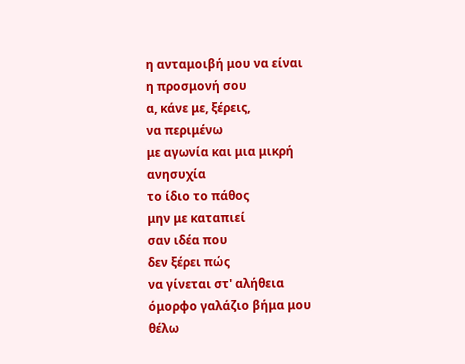η ανταμοιβή μου να είναι
η προσμονή σου
α, κάνε με, ξέρεις,
να περιμένω
με αγωνία και μια μικρή
ανησυχία
το ίδιο το πάθος
μην με καταπιεί
σαν ιδέα που
δεν ξέρει πώς
να γίνεται στ' αλήθεια
όμορφο γαλάζιο βήμα μου
θέλω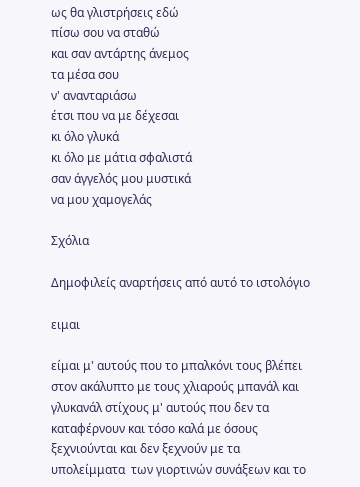ως θα γλιστρήσεις εδώ
πίσω σου να σταθώ
και σαν αντάρτης άνεμος
τα μέσα σου
ν' ανανταριάσω
έτσι που να με δέχεσαι
κι όλο γλυκά
κι όλο με μάτια σφαλιστά
σαν άγγελός μου μυστικά
να μου χαμογελάς

Σχόλια

Δημοφιλείς αναρτήσεις από αυτό το ιστολόγιο

ειμαι

είμαι μ' αυτούς που το μπαλκόνι τους βλέπει στον ακάλυπτο με τους χλιαρούς μπανάλ και γλυκανάλ στίχους μ' αυτούς που δεν τα καταφέρνουν και τόσο καλά με όσους ξεχνιούνται και δεν ξεχνούν με τα υπολείμματα  των γιορτινών συνάξεων και το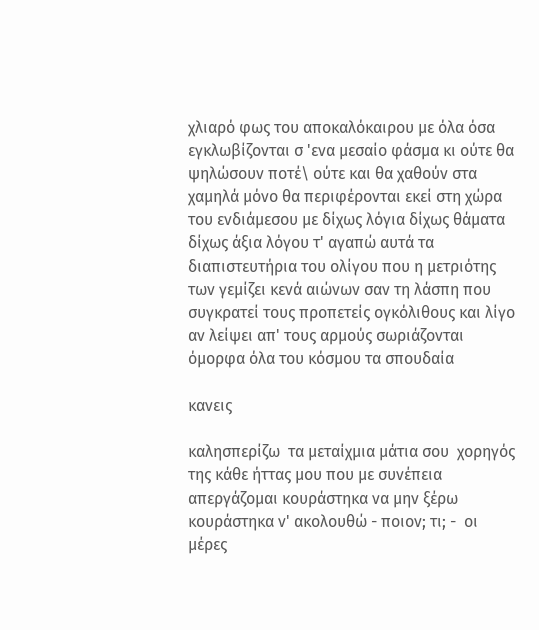χλιαρό φως του αποκαλόκαιρου με όλα όσα εγκλωβίζονται σ 'ενα μεσαίο φάσμα κι ούτε θα ψηλώσουν ποτέ\ ούτε και θα χαθούν στα χαμηλά μόνο θα περιφέρονται εκεί στη χώρα του ενδιάμεσου με δίχως λόγια δίχως θάματα δίχως άξια λόγου τ' αγαπώ αυτά τα διαπιστευτήρια του ολίγου που η μετριότης των γεμίζει κενά αιώνων σαν τη λάσπη που συγκρατεί τους προπετείς ογκόλιθους και λίγο αν λείψει απ' τους αρμούς σωριάζονται όμορφα όλα του κόσμου τα σπουδαία

κανεις

καλησπερίζω  τα μεταίχμια μάτια σου  χορηγός της κάθε ήττας μου που με συνέπεια απεργάζομαι κουράστηκα να μην ξέρω κουράστηκα ν' ακολουθώ - ποιον; τι; -  οι μέρες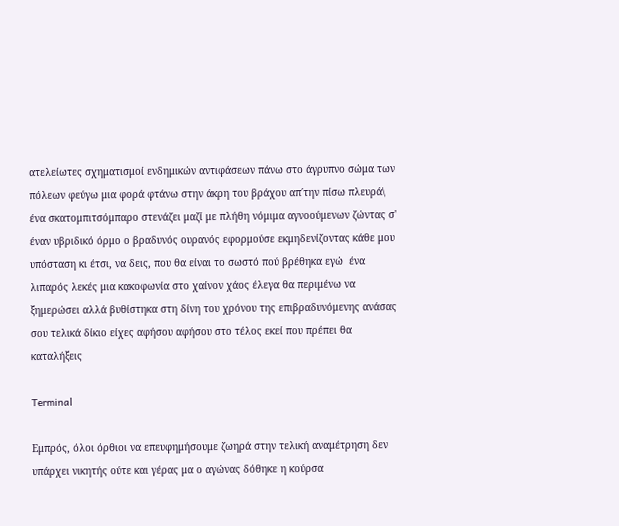ατελείωτες σχηματισμοί ενδημικών αντιφάσεων πάνω στο άγρυπνο σώμα των πόλεων φεύγω μια φορά φτάνω στην άκρη του βράχου απ΄την πίσω πλευρά\ ένα σκατομπιτσόμπαρο στενάζει μαζί με πλήθη νόμιμα αγνοούμενων ζώντας σ' έναν υβριδικό όρμο ο βραδυνός ουρανός εφορμούσε εκμηδενίζοντας κάθε μου υπόσταση κι έτσι, να δεις, που θα είναι το σωστό πού βρέθηκα εγώ  ένα λιπαρός λεκές μια κακοφωνία στο χαίνον χάος έλεγα θα περιμένω να ξημερώσει αλλά βυθίστηκα στη δίνη του χρόνου της επιβραδυνόμενης ανάσας σου τελικά δίκιο είχες αφήσου αφήσου στο τέλος εκεί που πρέπει θα καταλήξεις

Terminal

Εμπρός, όλοι όρθιοι να επευφημήσουμε ζωηρά στην τελική αναμέτρηση δεν υπάρχει νικητής ούτε και γέρας μα ο αγώνας δόθηκε η κούρσα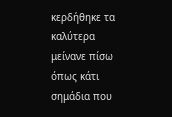κερδήθηκε τα καλύτερα μείνανε πίσω όπως κάτι σημάδια που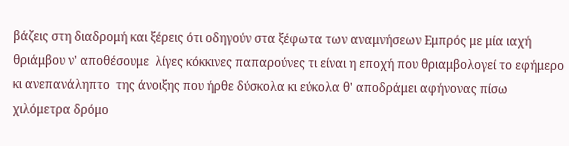βάζεις στη διαδρομή και ξέρεις ότι οδηγούν στα ξέφωτα των αναμνήσεων Εμπρός με μία ιαχή θριάμβου ν' αποθέσουμε  λίγες κόκκινες παπαρούνες τι είναι η εποχή που θριαμβολογεί το εφήμερο  κι ανεπανάληπτο  της άνοιξης που ήρθε δύσκολα κι εύκολα θ' αποδράμει αφήνονας πίσω χιλόμετρα δρόμο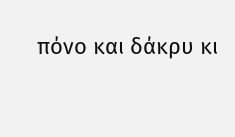πόνο και δάκρυ κι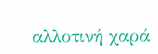αλλοτινή χαρά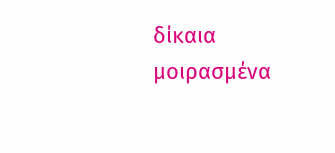δίκαια μοιρασμένα